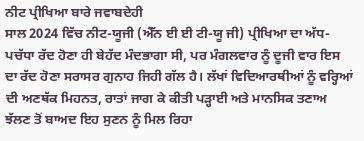ਨੀਟ ਪ੍ਰੀਖਿਆ ਬਾਰੇ ਜਵਾਬਦੇਹੀ
ਸਾਲ 2024 ਵਿੱਚ ਨੀਟ-ਯੂਜੀ (ਐੱਨ ਈ ਈ ਟੀ-ਯੂ ਜੀ) ਪ੍ਰੀਖਿਆ ਦਾ ਅੱਧ-ਪਚੱਧਾ ਰੱਦ ਹੋਣਾ ਹੀ ਬੇਹੱਦ ਮੰਦਭਾਗਾ ਸੀ, ਪਰ ਮੰਗਲਵਾਰ ਨੂੰ ਦੂਜੀ ਵਾਰ ਇਸ ਦਾ ਰੱਦ ਹੋਣਾ ਸਰਾਸਰ ਗੁਨਾਹ ਜਿਹੀ ਗੱਲ ਹੈ। ਲੱਖਾਂ ਵਿਦਿਆਰਥੀਆਂ ਨੂੰ ਵਰ੍ਹਿਆਂ ਦੀ ਅਣਥੱਕ ਮਿਹਨਤ, ਰਾਤਾਂ ਜਾਗ ਕੇ ਕੀਤੀ ਪੜ੍ਹਾਈ ਅਤੇ ਮਾਨਸਿਕ ਤਣਾਅ ਝੱਲਣ ਤੋਂ ਬਾਅਦ ਇਹ ਸੁਣਨ ਨੂੰ ਮਿਲ ਰਿਹਾ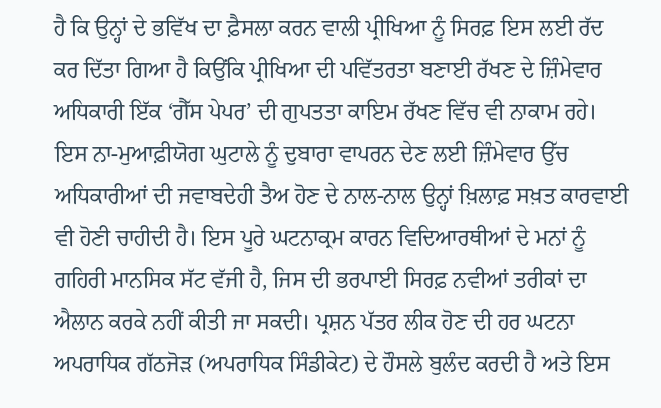ਹੈ ਕਿ ਉਨ੍ਹਾਂ ਦੇ ਭਵਿੱਖ ਦਾ ਫ਼ੈਸਲਾ ਕਰਨ ਵਾਲੀ ਪ੍ਰੀਖਿਆ ਨੂੰ ਸਿਰਫ਼ ਇਸ ਲਈ ਰੱਦ ਕਰ ਦਿੱਤਾ ਗਿਆ ਹੈ ਕਿਉਂਕਿ ਪ੍ਰੀਖਿਆ ਦੀ ਪਵਿੱਤਰਤਾ ਬਣਾਈ ਰੱਖਣ ਦੇ ਜ਼ਿੰਮੇਵਾਰ ਅਧਿਕਾਰੀ ਇੱਕ ‘ਗੈੱਸ ਪੇਪਰ’ ਦੀ ਗੁਪਤਤਾ ਕਾਇਮ ਰੱਖਣ ਵਿੱਚ ਵੀ ਨਾਕਾਮ ਰਹੇ। ਇਸ ਨਾ-ਮੁਆਫ਼ੀਯੋਗ ਘੁਟਾਲੇ ਨੂੰ ਦੁਬਾਰਾ ਵਾਪਰਨ ਦੇਣ ਲਈ ਜ਼ਿੰਮੇਵਾਰ ਉੱਚ ਅਧਿਕਾਰੀਆਂ ਦੀ ਜਵਾਬਦੇਹੀ ਤੈਅ ਹੋਣ ਦੇ ਨਾਲ-ਨਾਲ ਉਨ੍ਹਾਂ ਖ਼ਿਲਾਫ਼ ਸਖ਼ਤ ਕਾਰਵਾਈ ਵੀ ਹੋਣੀ ਚਾਹੀਦੀ ਹੈ। ਇਸ ਪੂਰੇ ਘਟਨਾਕ੍ਰਮ ਕਾਰਨ ਵਿਦਿਆਰਥੀਆਂ ਦੇ ਮਨਾਂ ਨੂੰ ਗਹਿਰੀ ਮਾਨਸਿਕ ਸੱਟ ਵੱਜੀ ਹੈ, ਜਿਸ ਦੀ ਭਰਪਾਈ ਸਿਰਫ਼ ਨਵੀਆਂ ਤਰੀਕਾਂ ਦਾ ਐਲਾਨ ਕਰਕੇ ਨਹੀਂ ਕੀਤੀ ਜਾ ਸਕਦੀ। ਪ੍ਰਸ਼ਨ ਪੱਤਰ ਲੀਕ ਹੋਣ ਦੀ ਹਰ ਘਟਨਾ ਅਪਰਾਧਿਕ ਗੱਠਜੋੜ (ਅਪਰਾਧਿਕ ਸਿੰਡੀਕੇਟ) ਦੇ ਹੌਸਲੇ ਬੁਲੰਦ ਕਰਦੀ ਹੈ ਅਤੇ ਇਸ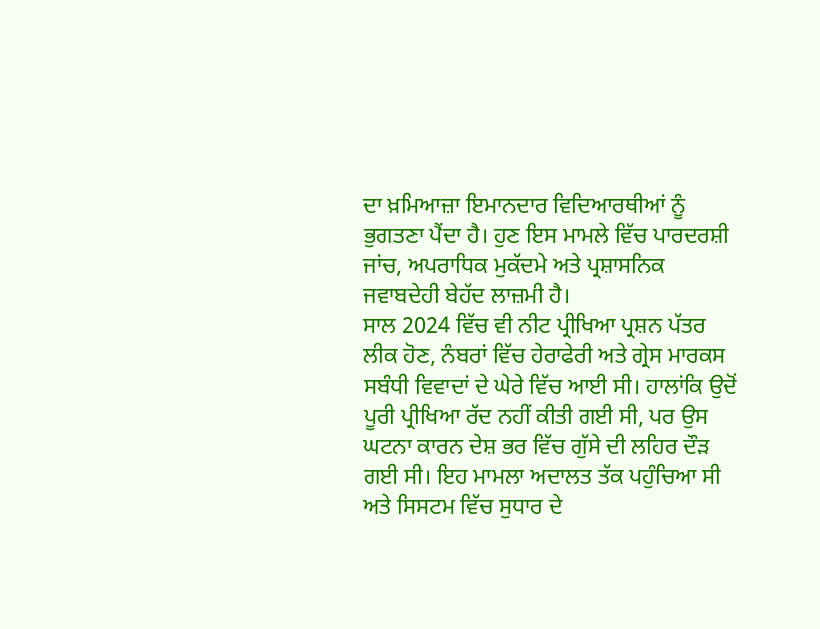ਦਾ ਖ਼ਮਿਆਜ਼ਾ ਇਮਾਨਦਾਰ ਵਿਦਿਆਰਥੀਆਂ ਨੂੰ ਭੁਗਤਣਾ ਪੈਂਦਾ ਹੈ। ਹੁਣ ਇਸ ਮਾਮਲੇ ਵਿੱਚ ਪਾਰਦਰਸ਼ੀ ਜਾਂਚ, ਅਪਰਾਧਿਕ ਮੁਕੱਦਮੇ ਅਤੇ ਪ੍ਰਸ਼ਾਸਨਿਕ ਜਵਾਬਦੇਹੀ ਬੇਹੱਦ ਲਾਜ਼ਮੀ ਹੈ।
ਸਾਲ 2024 ਵਿੱਚ ਵੀ ਨੀਟ ਪ੍ਰੀਖਿਆ ਪ੍ਰਸ਼ਨ ਪੱਤਰ ਲੀਕ ਹੋਣ, ਨੰਬਰਾਂ ਵਿੱਚ ਹੇਰਾਫੇਰੀ ਅਤੇ ਗ੍ਰੇਸ ਮਾਰਕਸ ਸਬੰਧੀ ਵਿਵਾਦਾਂ ਦੇ ਘੇਰੇ ਵਿੱਚ ਆਈ ਸੀ। ਹਾਲਾਂਕਿ ਉਦੋਂ ਪੂਰੀ ਪ੍ਰੀਖਿਆ ਰੱਦ ਨਹੀਂ ਕੀਤੀ ਗਈ ਸੀ, ਪਰ ਉਸ ਘਟਨਾ ਕਾਰਨ ਦੇਸ਼ ਭਰ ਵਿੱਚ ਗੁੱਸੇ ਦੀ ਲਹਿਰ ਦੌੜ ਗਈ ਸੀ। ਇਹ ਮਾਮਲਾ ਅਦਾਲਤ ਤੱਕ ਪਹੁੰਚਿਆ ਸੀ ਅਤੇ ਸਿਸਟਮ ਵਿੱਚ ਸੁਧਾਰ ਦੇ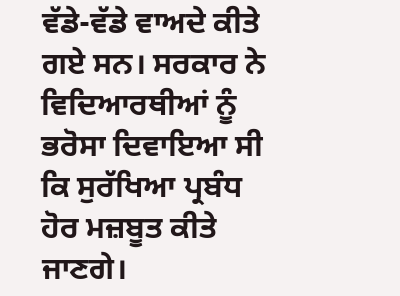ਵੱਡੇ-ਵੱਡੇ ਵਾਅਦੇ ਕੀਤੇ ਗਏ ਸਨ। ਸਰਕਾਰ ਨੇ ਵਿਦਿਆਰਥੀਆਂ ਨੂੰ ਭਰੋਸਾ ਦਿਵਾਇਆ ਸੀ ਕਿ ਸੁਰੱਖਿਆ ਪ੍ਰਬੰਧ ਹੋਰ ਮਜ਼ਬੂਤ ਕੀਤੇ ਜਾਣਗੇ।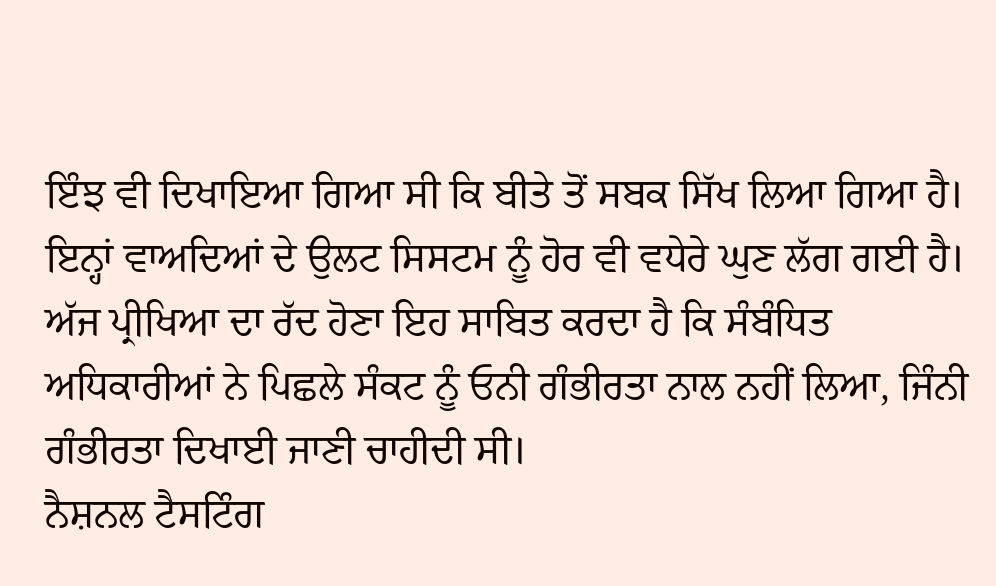ਇੰਝ ਵੀ ਦਿਖਾਇਆ ਗਿਆ ਸੀ ਕਿ ਬੀਤੇ ਤੋਂ ਸਬਕ ਸਿੱਖ ਲਿਆ ਗਿਆ ਹੈ। ਇਨ੍ਹਾਂ ਵਾਅਦਿਆਂ ਦੇ ਉਲਟ ਸਿਸਟਮ ਨੂੰ ਹੋਰ ਵੀ ਵਧੇਰੇ ਘੁਣ ਲੱਗ ਗਈ ਹੈ। ਅੱਜ ਪ੍ਰੀਖਿਆ ਦਾ ਰੱਦ ਹੋਣਾ ਇਹ ਸਾਬਿਤ ਕਰਦਾ ਹੈ ਕਿ ਸੰਬੰਧਿਤ ਅਧਿਕਾਰੀਆਂ ਨੇ ਪਿਛਲੇ ਸੰਕਟ ਨੂੰ ਓਨੀ ਗੰਭੀਰਤਾ ਨਾਲ ਨਹੀਂ ਲਿਆ, ਜਿੰਨੀ ਗੰਭੀਰਤਾ ਦਿਖਾਈ ਜਾਣੀ ਚਾਹੀਦੀ ਸੀ।
ਨੈਸ਼ਨਲ ਟੈਸਟਿੰਗ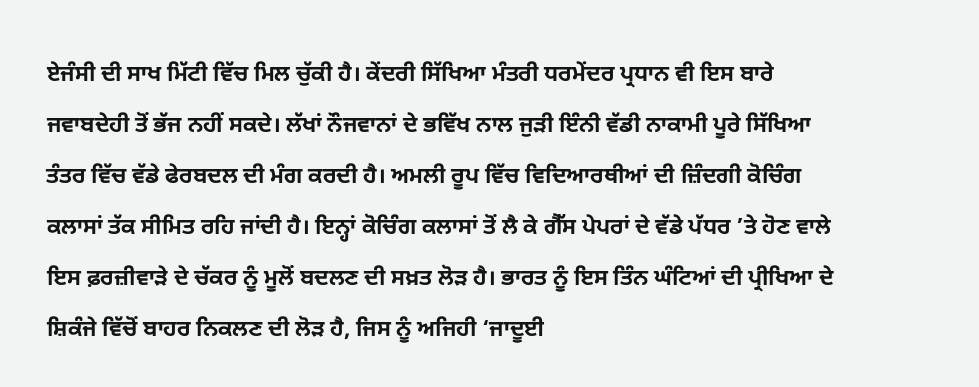ਏਜੰਸੀ ਦੀ ਸਾਖ ਮਿੱਟੀ ਵਿੱਚ ਮਿਲ ਚੁੱਕੀ ਹੈ। ਕੇਂਦਰੀ ਸਿੱਖਿਆ ਮੰਤਰੀ ਧਰਮੇਂਦਰ ਪ੍ਰਧਾਨ ਵੀ ਇਸ ਬਾਰੇ ਜਵਾਬਦੇਹੀ ਤੋਂ ਭੱਜ ਨਹੀਂ ਸਕਦੇ। ਲੱਖਾਂ ਨੌਜਵਾਨਾਂ ਦੇ ਭਵਿੱਖ ਨਾਲ ਜੁੜੀ ਇੰਨੀ ਵੱਡੀ ਨਾਕਾਮੀ ਪੂਰੇ ਸਿੱਖਿਆ ਤੰਤਰ ਵਿੱਚ ਵੱਡੇ ਫੇਰਬਦਲ ਦੀ ਮੰਗ ਕਰਦੀ ਹੈ। ਅਮਲੀ ਰੂਪ ਵਿੱਚ ਵਿਦਿਆਰਥੀਆਂ ਦੀ ਜ਼ਿੰਦਗੀ ਕੋਚਿੰਗ ਕਲਾਸਾਂ ਤੱਕ ਸੀਮਿਤ ਰਹਿ ਜਾਂਦੀ ਹੈ। ਇਨ੍ਹਾਂ ਕੋਚਿੰਗ ਕਲਾਸਾਂ ਤੋਂ ਲੈ ਕੇ ਗੈੱਸ ਪੇਪਰਾਂ ਦੇ ਵੱਡੇ ਪੱਧਰ ’ਤੇ ਹੋਣ ਵਾਲੇ ਇਸ ਫ਼ਰਜ਼ੀਵਾੜੇ ਦੇ ਚੱਕਰ ਨੂੰ ਮੂਲੋਂ ਬਦਲਣ ਦੀ ਸਖ਼ਤ ਲੋੜ ਹੈ। ਭਾਰਤ ਨੂੰ ਇਸ ਤਿੰਨ ਘੰਟਿਆਂ ਦੀ ਪ੍ਰੀਖਿਆ ਦੇ ਸ਼ਿਕੰਜੇ ਵਿੱਚੋਂ ਬਾਹਰ ਨਿਕਲਣ ਦੀ ਲੋੜ ਹੈ, ਜਿਸ ਨੂੰ ਅਜਿਹੀ ‘ਜਾਦੂਈ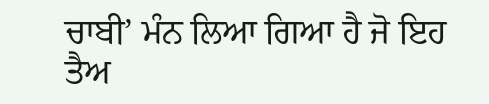ਚਾਬੀ’ ਮੰਨ ਲਿਆ ਗਿਆ ਹੈ ਜੋ ਇਹ ਤੈਅ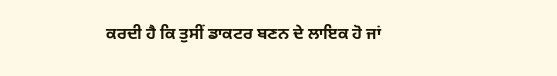ਕਰਦੀ ਹੈ ਕਿ ਤੁਸੀਂ ਡਾਕਟਰ ਬਣਨ ਦੇ ਲਾਇਕ ਹੋ ਜਾਂ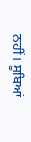ਨਹੀਂ। ਸੂਬਿਆਂ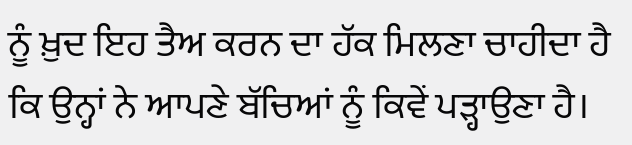ਨੂੰ ਖ਼ੁਦ ਇਹ ਤੈਅ ਕਰਨ ਦਾ ਹੱਕ ਮਿਲਣਾ ਚਾਹੀਦਾ ਹੈ ਕਿ ਉਨ੍ਹਾਂ ਨੇ ਆਪਣੇ ਬੱਚਿਆਂ ਨੂੰ ਕਿਵੇਂ ਪੜ੍ਹਾਉਣਾ ਹੈ।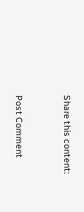Share this content:


Post Comment